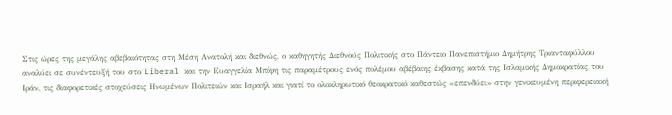Στις ώρες της μεγάλης αβεβαιότητας στη Μέση Ανατολή και διεθνώς, ο καθηγητής Διεθνούς Πολιτικής στο Πάντειο Πανεπιστήμιο Δημήτρης Τριανταφύλλου αναλύει σε συνέντευξή του στο Liberal και την Ευαγγελία Μπίφη τις παραμέτρους ενός πολέμου αβέβαιης έκβασης κατά της Ισλαμικής Δημοκρατίας του Ιράν, τις διαφορετικές στοχεύσεις Ηνωμένων Πολιτειών και Ισραήλ και γιατί το ολοκληρωτικό θεοκρατικό καθεστώς «επενδύει» στην γενικευμένη περιφερειακή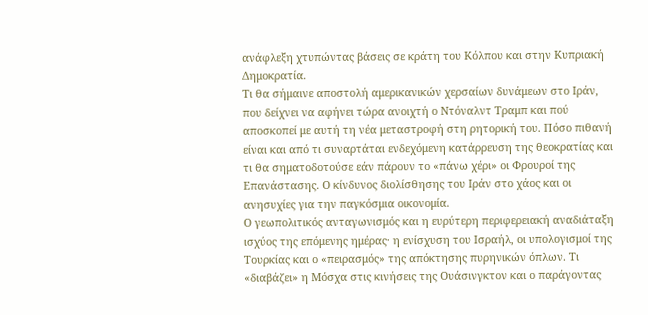ανάφλεξη χτυπώντας βάσεις σε κράτη του Κόλπου και στην Κυπριακή Δημοκρατία.
Τι θα σήμαινε αποστολή αμερικανικών χερσαίων δυνάμεων στο Ιράν, που δείχνει να αφήνει τώρα ανοιχτή ο Ντόναλντ Τραμπ και πού αποσκοπεί με αυτή τη νέα μεταστροφή στη ρητορική του. Πόσο πιθανή είναι και από τι συναρτάται ενδεχόμενη κατάρρευση της θεοκρατίας και τι θα σηματοδοτούσε εάν πάρουν το «πάνω χέρι» οι Φρουροί της Επανάστασης. Ο κίνδυνος διολίσθησης του Ιράν στο χάος και οι ανησυχίες για την παγκόσμια οικονομία.
Ο γεωπολιτικός ανταγωνισμός και η ευρύτερη περιφερειακή αναδιάταξη ισχύος της επόμενης ημέρας· η ενίσχυση του Ισραήλ, οι υπολογισμοί της Τουρκίας και ο «πειρασμός» της απόκτησης πυρηνικών όπλων. Τι «διαβάζει» η Μόσχα στις κινήσεις της Ουάσινγκτον και ο παράγοντας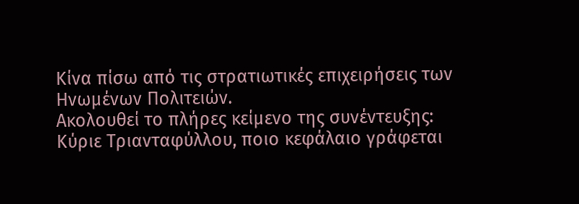Κίνα πίσω από τις στρατιωτικές επιχειρήσεις των Ηνωμένων Πολιτειών.
Ακολουθεί το πλήρες κείμενο της συνέντευξης:
Κύριε Τριανταφύλλου, ποιο κεφάλαιο γράφεται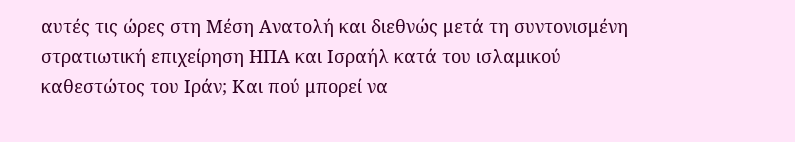αυτές τις ώρες στη Μέση Ανατολή και διεθνώς μετά τη συντονισμένη στρατιωτική επιχείρηση ΗΠΑ και Ισραήλ κατά του ισλαμικού καθεστώτος του Ιράν; Και πού μπορεί να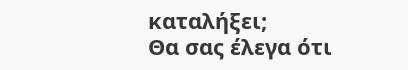καταλήξει;
Θα σας έλεγα ότι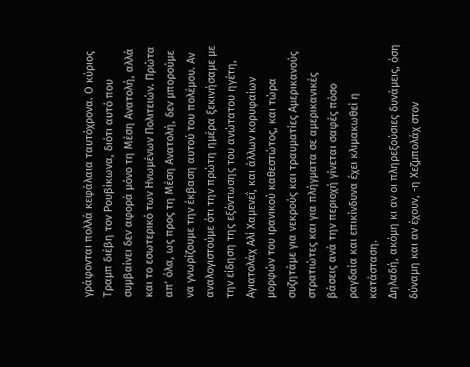γράφονται πολλά κεφάλαια ταυτόχρονα. Ο κύριος Τραμπ διέβη τον Ρουβίκωνα, διότι αυτό που συμβαίνει δεν αφορά μόνο τη Μέση Ανατολή, αλλά και το εσωτερικό των Ηνωμένων Πολιτειών. Πρώτα απ’ όλα, ως προς τη Μέση Ανατολή, δεν μπορούμε να γνωρίζουμε την έκβαση αυτού του πολέμου. Αν αναλογιστούμε ότι την πρώτη ημέρα ξεκινήσαμε με την είδηση της εξόντωσης του ανώτατου ηγέτη, Αγιατολάχ Αλί Χαμενεΐ, και άλλων κορυφαίων μορφών του ιρανικού καθεστώτος, και τώρα συζητάμε για νεκρούς και τραυματίες Αμερικανούς στρατιώτες και για πλήγματα σε αμερικανικές βάσεις ανά την περιοχή γίνεται σαφές πόσο ραγδαία και επικίνδυνα έχει κλιμακωθεί η κατάσταση.
Δηλαδή, ακόμη κι αν οι πληρεξούσιες δυνάμεις, όση δύναμη και αν έχουν, -η Χεζμπολάχ στον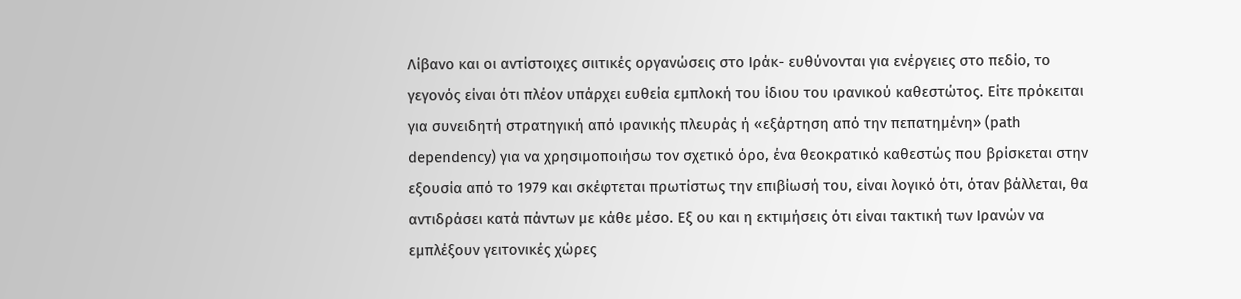Λίβανο και οι αντίστοιχες σιιτικές οργανώσεις στο Ιράκ- ευθύνονται για ενέργειες στο πεδίο, το γεγονός είναι ότι πλέον υπάρχει ευθεία εμπλοκή του ίδιου του ιρανικού καθεστώτος. Είτε πρόκειται για συνειδητή στρατηγική από ιρανικής πλευράς ή «εξάρτηση από την πεπατημένη» (path dependency) για να χρησιμοποιήσω τον σχετικό όρο, ένα θεοκρατικό καθεστώς που βρίσκεται στην εξουσία από το 1979 και σκέφτεται πρωτίστως την επιβίωσή του, είναι λογικό ότι, όταν βάλλεται, θα αντιδράσει κατά πάντων με κάθε μέσο. Εξ ου και η εκτιμήσεις ότι είναι τακτική των Ιρανών να εμπλέξουν γειτονικές χώρες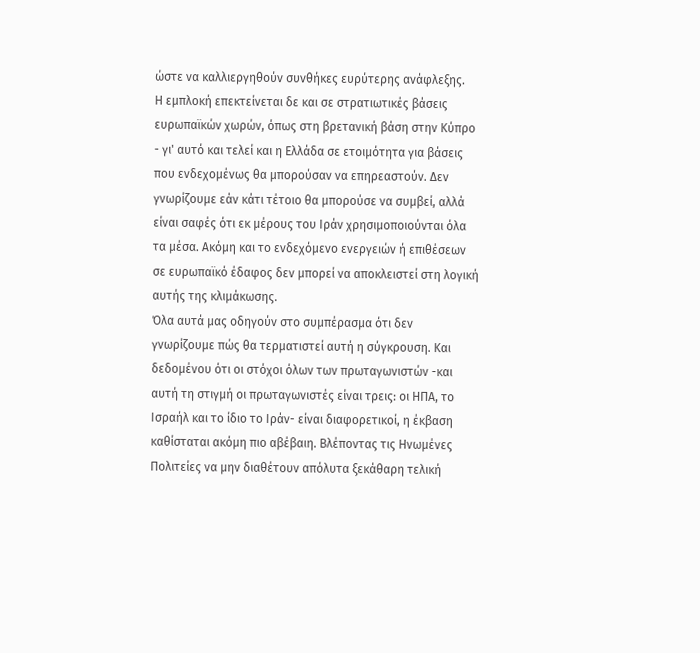ώστε να καλλιεργηθούν συνθήκες ευρύτερης ανάφλεξης.
Η εμπλοκή επεκτείνεται δε και σε στρατιωτικές βάσεις ευρωπαϊκών χωρών, όπως στη βρετανική βάση στην Κύπρο - γι' αυτό και τελεί και η Ελλάδα σε ετοιμότητα για βάσεις που ενδεχομένως θα μπορούσαν να επηρεαστούν. Δεν γνωρίζουμε εάν κάτι τέτοιο θα μπορούσε να συμβεί, αλλά είναι σαφές ότι εκ μέρους του Ιράν χρησιμοποιούνται όλα τα μέσα. Ακόμη και το ενδεχόμενο ενεργειών ή επιθέσεων σε ευρωπαϊκό έδαφος δεν μπορεί να αποκλειστεί στη λογική αυτής της κλιμάκωσης.
Όλα αυτά μας οδηγούν στο συμπέρασμα ότι δεν γνωρίζουμε πώς θα τερματιστεί αυτή η σύγκρουση. Και δεδομένου ότι οι στόχοι όλων των πρωταγωνιστών -και αυτή τη στιγμή οι πρωταγωνιστές είναι τρεις: οι ΗΠΑ, το Ισραήλ και το ίδιο το Ιράν- είναι διαφορετικοί, η έκβαση καθίσταται ακόμη πιο αβέβαιη. Βλέποντας τις Ηνωμένες Πολιτείες να μην διαθέτουν απόλυτα ξεκάθαρη τελική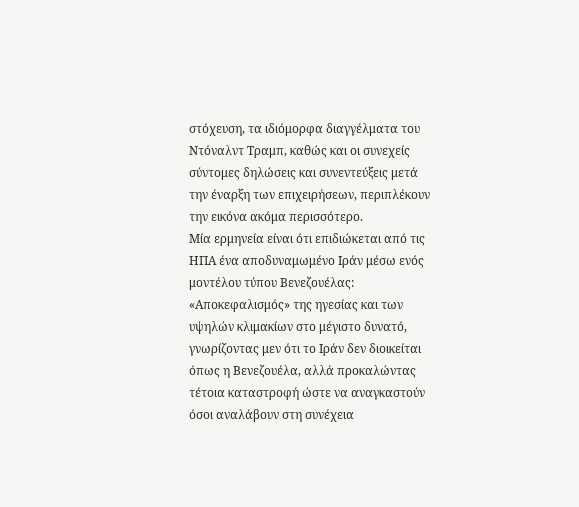στόχευση, τα ιδιόμορφα διαγγέλματα του Ντόναλντ Τραμπ, καθώς και οι συνεχείς σύντομες δηλώσεις και συνεντεύξεις μετά την έναρξη των επιχειρήσεων, περιπλέκουν την εικόνα ακόμα περισσότερο.
Μία ερμηνεία είναι ότι επιδιώκεται από τις ΗΠΑ ένα αποδυναμωμένο Ιράν μέσω ενός μοντέλου τύπου Βενεζουέλας: «Αποκεφαλισμός» της ηγεσίας και των υψηλών κλιμακίων στο μέγιστο δυνατό, γνωρίζοντας μεν ότι το Ιράν δεν διοικείται όπως η Βενεζουέλα, αλλά προκαλώντας τέτοια καταστροφή ώστε να αναγκαστούν όσοι αναλάβουν στη συνέχεια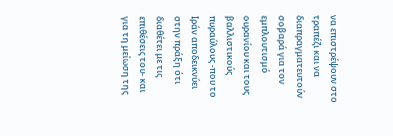να επιστρέψουν στο τραπέζι και να διαπραγματευτούν σοβαρά για τον εμπλουτισμό ουρανίου και τους βαλλιστικούς πυραύλους -που το Ιράν αποδεικνύει στην πράξη ότι διαθέτει με τις επιθέσεις του- και για τη μείωση της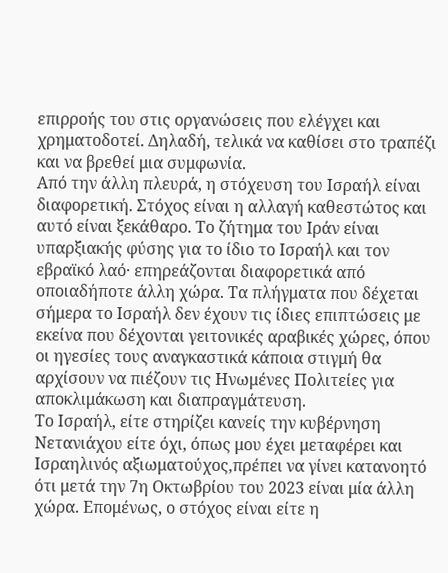επιρροής του στις οργανώσεις που ελέγχει και χρηματοδοτεί. Δηλαδή, τελικά να καθίσει στο τραπέζι και να βρεθεί μια συμφωνία.
Από την άλλη πλευρά, η στόχευση του Ισραήλ είναι διαφορετική. Στόχος είναι η αλλαγή καθεστώτος και αυτό είναι ξεκάθαρο. Το ζήτημα του Ιράν είναι υπαρξιακής φύσης για το ίδιο το Ισραήλ και τον εβραϊκό λαό· επηρεάζονται διαφορετικά από οποιαδήποτε άλλη χώρα. Τα πλήγματα που δέχεται σήμερα το Ισραήλ δεν έχουν τις ίδιες επιπτώσεις με εκείνα που δέχονται γειτονικές αραβικές χώρες, όπου οι ηγεσίες τους αναγκαστικά κάποια στιγμή θα αρχίσουν να πιέζουν τις Ηνωμένες Πολιτείες για αποκλιμάκωση και διαπραγμάτευση.
Το Ισραήλ, είτε στηρίζει κανείς την κυβέρνηση Νετανιάχου είτε όχι, όπως μου έχει μεταφέρει και Ισραηλινός αξιωματούχος,πρέπει να γίνει κατανοητό ότι μετά την 7η Οκτωβρίου του 2023 είναι μία άλλη χώρα. Επομένως, ο στόχος είναι είτε η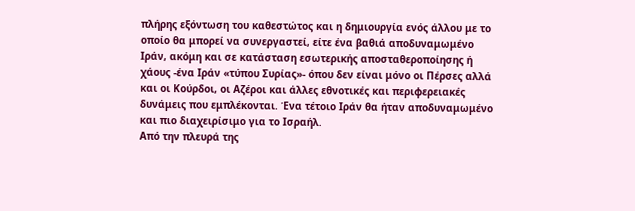πλήρης εξόντωση του καθεστώτος και η δημιουργία ενός άλλου με το οποίο θα μπορεί να συνεργαστεί, είτε ένα βαθιά αποδυναμωμένο Ιράν, ακόμη και σε κατάσταση εσωτερικής αποσταθεροποίησης ή χάους -ένα Ιράν «τύπου Συρίας»- όπου δεν είναι μόνο οι Πέρσες αλλά και οι Κούρδοι, οι Αζέροι και άλλες εθνοτικές και περιφερειακές δυνάμεις που εμπλέκονται. Ένα τέτοιο Ιράν θα ήταν αποδυναμωμένο και πιο διαχειρίσιμο για το Ισραήλ.
Από την πλευρά της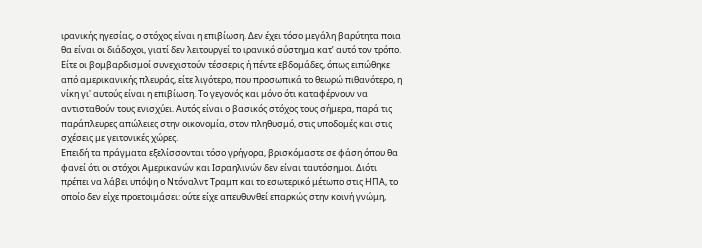ιρανικής ηγεσίας, ο στόχος είναι η επιβίωση. Δεν έχει τόσο μεγάλη βαρύτητα ποια θα είναι οι διάδοχοι, γιατί δεν λειτουργεί το ιρανικό σύστημα κατ’ αυτό τον τρόπο. Είτε οι βομβαρδισμοί συνεχιστούν τέσσερις ή πέντε εβδομάδες, όπως ειπώθηκε από αμερικανικής πλευράς, είτε λιγότερο, που προσωπικά το θεωρώ πιθανότερο, η νίκη γι' αυτούς είναι η επιβίωση. Το γεγονός και μόνο ότι καταφέρνουν να αντισταθούν τους ενισχύει. Αυτός είναι ο βασικός στόχος τους σήμερα, παρά τις παράπλευρες απώλειες στην οικονομία, στον πληθυσμό, στις υποδομές και στις σχέσεις με γειτονικές χώρες.
Επειδή τα πράγματα εξελίσσονται τόσο γρήγορα, βρισκόμαστε σε φάση όπου θα φανεί ότι οι στόχοι Αμερικανών και Ισραηλινών δεν είναι ταυτόσημοι. Διότι πρέπει να λάβει υπόψη ο Ντόναλντ Τραμπ και το εσωτερικό μέτωπο στις ΗΠΑ, το οποίο δεν είχε προετοιμάσει: ούτε είχε απευθυνθεί επαρκώς στην κοινή γνώμη,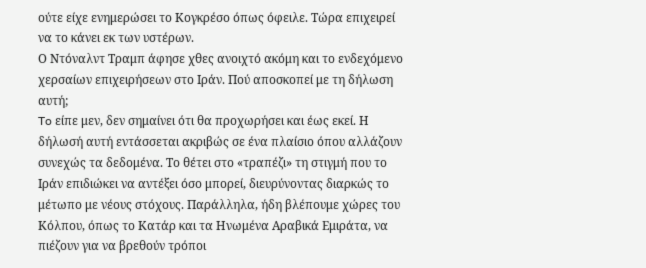ούτε είχε ενημερώσει το Κογκρέσο όπως όφειλε. Τώρα επιχειρεί να το κάνει εκ των υστέρων.
Ο Ντόναλντ Τραμπ άφησε χθες ανοιχτό ακόμη και το ενδεχόμενο χερσαίων επιχειρήσεων στο Ιράν. Πού αποσκοπεί με τη δήλωση αυτή;
To είπε μεν, δεν σημαίνει ότι θα προχωρήσει και έως εκεί. Η δήλωσή αυτή εντάσσεται ακριβώς σε ένα πλαίσιο όπου αλλάζουν συνεχώς τα δεδομένα. Το θέτει στο «τραπέζι» τη στιγμή που το Ιράν επιδιώκει να αντέξει όσο μπορεί, διευρύνοντας διαρκώς το μέτωπο με νέους στόχους. Παράλληλα, ήδη βλέπουμε χώρες του Κόλπου, όπως το Κατάρ και τα Ηνωμένα Αραβικά Εμιράτα, να πιέζουν για να βρεθούν τρόποι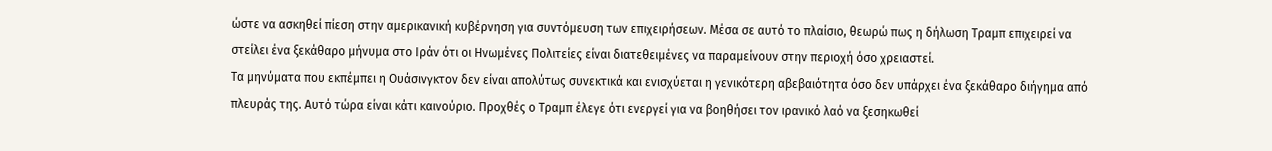ώστε να ασκηθεί πίεση στην αμερικανική κυβέρνηση για συντόμευση των επιχειρήσεων. Μέσα σε αυτό το πλαίσιο, θεωρώ πως η δήλωση Τραμπ επιχειρεί να στείλει ένα ξεκάθαρο μήνυμα στο Ιράν ότι οι Ηνωμένες Πολιτείες είναι διατεθειμένες να παραμείνουν στην περιοχή όσο χρειαστεί.
Τα μηνύματα που εκπέμπει η Ουάσινγκτον δεν είναι απολύτως συνεκτικά και ενισχύεται η γενικότερη αβεβαιότητα όσο δεν υπάρχει ένα ξεκάθαρο διήγημα από πλευράς της. Αυτό τώρα είναι κάτι καινούριο. Προχθές ο Τραμπ έλεγε ότι ενεργεί για να βοηθήσει τον ιρανικό λαό να ξεσηκωθεί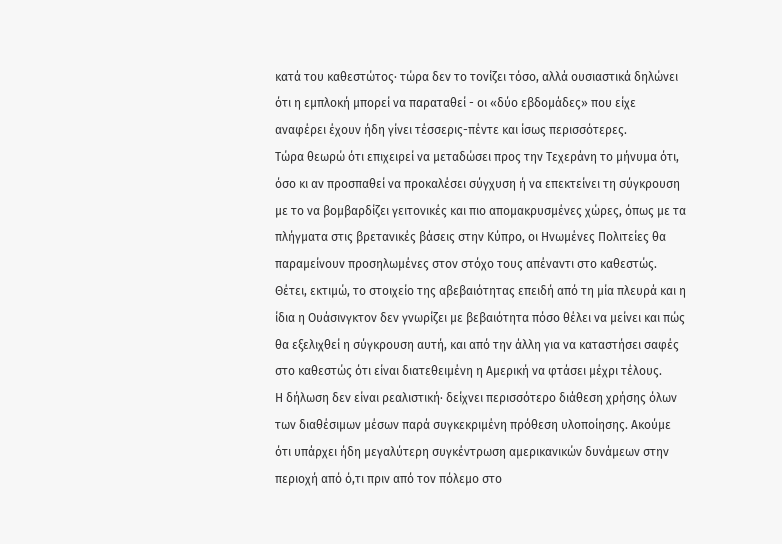κατά του καθεστώτος· τώρα δεν το τονίζει τόσο, αλλά ουσιαστικά δηλώνει ότι η εμπλοκή μπορεί να παραταθεί - οι «δύο εβδομάδες» που είχε αναφέρει έχουν ήδη γίνει τέσσερις-πέντε και ίσως περισσότερες.
Τώρα θεωρώ ότι επιχειρεί να μεταδώσει προς την Τεχεράνη το μήνυμα ότι, όσο κι αν προσπαθεί να προκαλέσει σύγχυση ή να επεκτείνει τη σύγκρουση με το να βομβαρδίζει γειτονικές και πιο απομακρυσμένες χώρες, όπως με τα πλήγματα στις βρετανικές βάσεις στην Κύπρο, οι Ηνωμένες Πολιτείες θα παραμείνουν προσηλωμένες στον στόχο τους απέναντι στο καθεστώς. Θέτει, εκτιμώ, το στοιχείο της αβεβαιότητας επειδή από τη μία πλευρά και η ίδια η Ουάσινγκτον δεν γνωρίζει με βεβαιότητα πόσο θέλει να μείνει και πώς θα εξελιχθεί η σύγκρουση αυτή, και από την άλλη για να καταστήσει σαφές στο καθεστώς ότι είναι διατεθειμένη η Αμερική να φτάσει μέχρι τέλους.
Η δήλωση δεν είναι ρεαλιστική· δείχνει περισσότερο διάθεση χρήσης όλων των διαθέσιμων μέσων παρά συγκεκριμένη πρόθεση υλοποίησης. Ακούμε ότι υπάρχει ήδη μεγαλύτερη συγκέντρωση αμερικανικών δυνάμεων στην περιοχή από ό,τι πριν από τον πόλεμο στο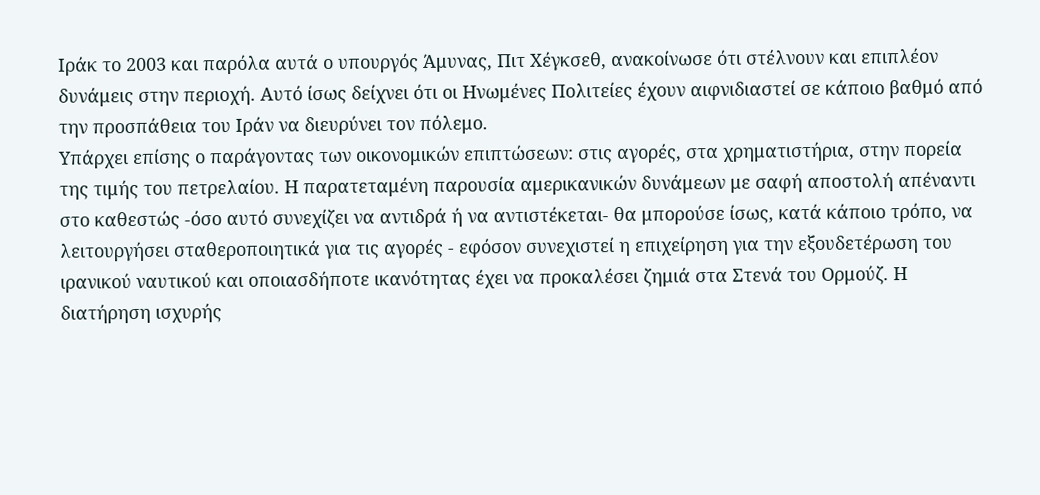Ιράκ το 2003 και παρόλα αυτά ο υπουργός Άμυνας, Πιτ Χέγκσεθ, ανακοίνωσε ότι στέλνουν και επιπλέον δυνάμεις στην περιοχή. Αυτό ίσως δείχνει ότι οι Ηνωμένες Πολιτείες έχουν αιφνιδιαστεί σε κάποιο βαθμό από την προσπάθεια του Ιράν να διευρύνει τον πόλεμο.
Υπάρχει επίσης ο παράγοντας των οικονομικών επιπτώσεων: στις αγορές, στα χρηματιστήρια, στην πορεία της τιμής του πετρελαίου. Η παρατεταμένη παρουσία αμερικανικών δυνάμεων με σαφή αποστολή απέναντι στο καθεστώς -όσο αυτό συνεχίζει να αντιδρά ή να αντιστέκεται- θα μπορούσε ίσως, κατά κάποιο τρόπο, να λειτουργήσει σταθεροποιητικά για τις αγορές - εφόσον συνεχιστεί η επιχείρηση για την εξουδετέρωση του ιρανικού ναυτικού και οποιασδήποτε ικανότητας έχει να προκαλέσει ζημιά στα Στενά του Ορμούζ. Η διατήρηση ισχυρής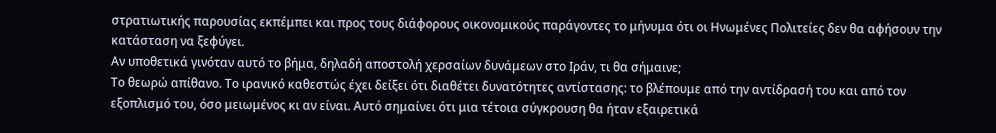στρατιωτικής παρουσίας εκπέμπει και προς τους διάφορους οικονομικούς παράγοντες το μήνυμα ότι οι Ηνωμένες Πολιτείες δεν θα αφήσουν την κατάσταση να ξεφύγει.
Αν υποθετικά γινόταν αυτό το βήμα, δηλαδή αποστολή χερσαίων δυνάμεων στο Ιράν, τι θα σήμαινε;
Το θεωρώ απίθανο. Το ιρανικό καθεστώς έχει δείξει ότι διαθέτει δυνατότητες αντίστασης: το βλέπουμε από την αντίδρασή του και από τον εξοπλισμό του, όσο μειωμένος κι αν είναι. Αυτό σημαίνει ότι μια τέτοια σύγκρουση θα ήταν εξαιρετικά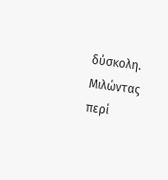δύσκολη.
Μιλώντας περί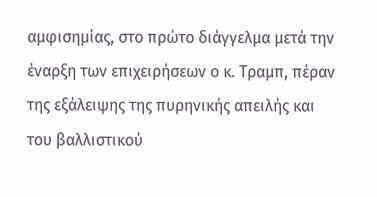αμφισημίας, στο πρώτο διάγγελμα μετά την έναρξη των επιχειρήσεων ο κ. Τραμπ, πέραν της εξάλειψης της πυρηνικής απειλής και του βαλλιστικού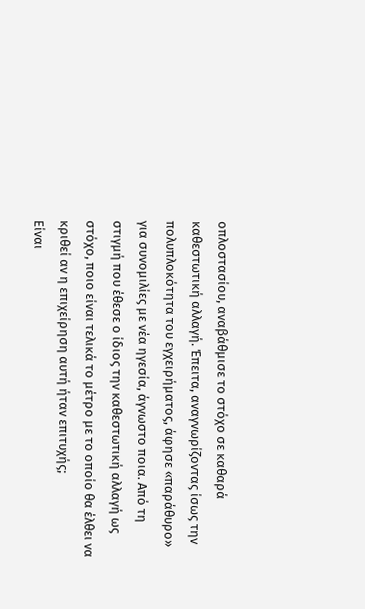οπλοστασίου, αναβάθμισε το στόχο σε καθαρά καθεστωτική αλλαγή. Έπειτα, αναγνωρίζοντας ίσως την πολυπλοκότητα του εγχειρήματος, άφησε «παράθυρο» για συνομιλίες με νέα ηγεσία, άγνωστο ποια. Από τη στιγμή που έθεσε ο ίδιος την καθεστωτική αλλαγή ως στόχο, ποιο είναι τελικά το μέτρο με το οποίο θα έλθει να κριθεί αν η επιχείρηση αυτή ήταν επιτυχής;
Είναι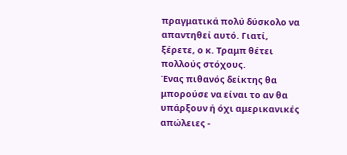πραγματικά πολύ δύσκολο να απαντηθεί αυτό. Γιατί, ξέρετε, ο κ. Τραμπ θέτει πολλούς στόχους.
Ένας πιθανός δείκτης θα μπορούσε να είναι το αν θα υπάρξουν ή όχι αμερικανικές απώλειες -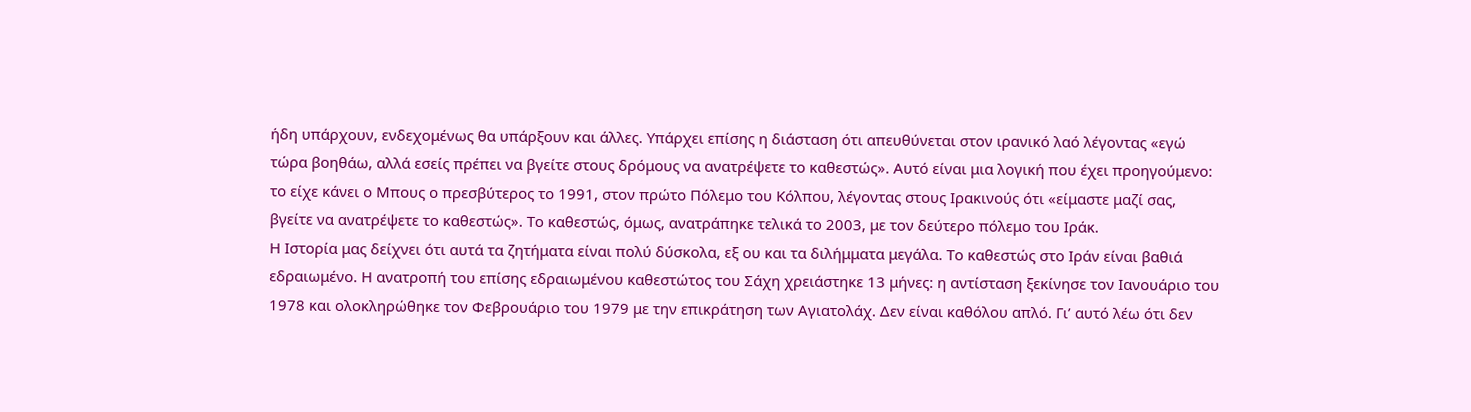ήδη υπάρχουν, ενδεχομένως θα υπάρξουν και άλλες. Υπάρχει επίσης η διάσταση ότι απευθύνεται στον ιρανικό λαό λέγοντας «εγώ τώρα βοηθάω, αλλά εσείς πρέπει να βγείτε στους δρόμους να ανατρέψετε το καθεστώς». Αυτό είναι μια λογική που έχει προηγούμενο: το είχε κάνει ο Μπους ο πρεσβύτερος το 1991, στον πρώτο Πόλεμο του Κόλπου, λέγοντας στους Ιρακινούς ότι «είμαστε μαζί σας, βγείτε να ανατρέψετε το καθεστώς». Το καθεστώς, όμως, ανατράπηκε τελικά το 2003, με τον δεύτερο πόλεμο του Ιράκ.
Η Ιστορία μας δείχνει ότι αυτά τα ζητήματα είναι πολύ δύσκολα, εξ ου και τα διλήμματα μεγάλα. Το καθεστώς στο Ιράν είναι βαθιά εδραιωμένο. Η ανατροπή του επίσης εδραιωμένου καθεστώτος του Σάχη χρειάστηκε 13 μήνες: η αντίσταση ξεκίνησε τον Ιανουάριο του 1978 και ολοκληρώθηκε τον Φεβρουάριο του 1979 με την επικράτηση των Αγιατολάχ. Δεν είναι καθόλου απλό. Γι’ αυτό λέω ότι δεν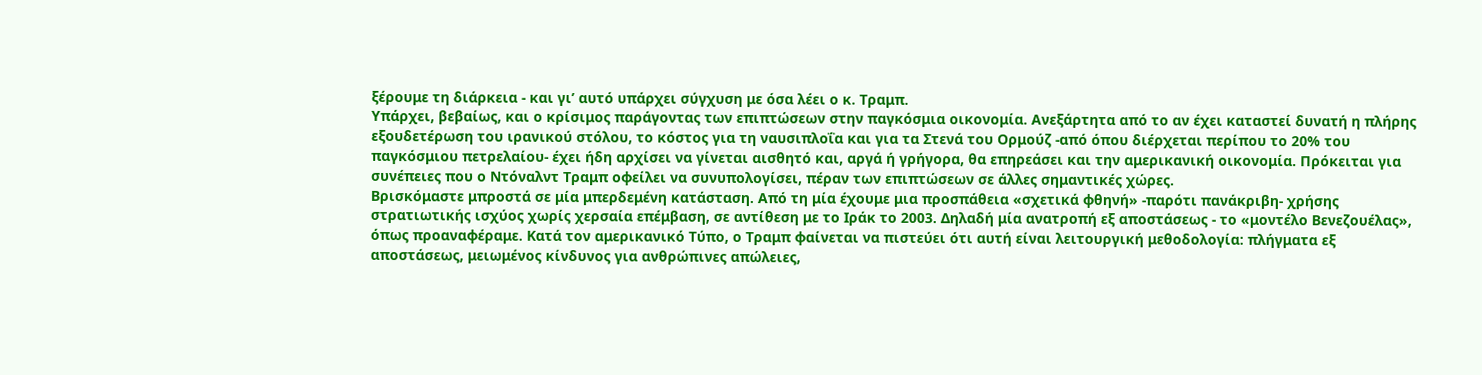ξέρουμε τη διάρκεια - και γι’ αυτό υπάρχει σύγχυση με όσα λέει ο κ. Τραμπ.
Υπάρχει, βεβαίως, και ο κρίσιμος παράγοντας των επιπτώσεων στην παγκόσμια οικονομία. Ανεξάρτητα από το αν έχει καταστεί δυνατή η πλήρης εξουδετέρωση του ιρανικού στόλου, το κόστος για τη ναυσιπλοΐα και για τα Στενά του Ορμούζ -από όπου διέρχεται περίπου το 20% του παγκόσμιου πετρελαίου- έχει ήδη αρχίσει να γίνεται αισθητό και, αργά ή γρήγορα, θα επηρεάσει και την αμερικανική οικονομία. Πρόκειται για συνέπειες που ο Ντόναλντ Τραμπ οφείλει να συνυπολογίσει, πέραν των επιπτώσεων σε άλλες σημαντικές χώρες.
Βρισκόμαστε μπροστά σε μία μπερδεμένη κατάσταση. Από τη μία έχουμε μια προσπάθεια «σχετικά φθηνή» -παρότι πανάκριβη- χρήσης στρατιωτικής ισχύος χωρίς χερσαία επέμβαση, σε αντίθεση με το Ιράκ το 2003. Δηλαδή μία ανατροπή εξ αποστάσεως - το «μοντέλο Βενεζουέλας», όπως προαναφέραμε. Κατά τον αμερικανικό Τύπο, ο Τραμπ φαίνεται να πιστεύει ότι αυτή είναι λειτουργική μεθοδολογία: πλήγματα εξ αποστάσεως, μειωμένος κίνδυνος για ανθρώπινες απώλειες,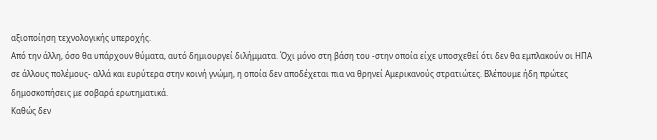αξιοποίηση τεχνολογικής υπεροχής.
Από την άλλη, όσο θα υπάρχουν θύματα, αυτό δημιουργεί διλήμματα. Όχι μόνο στη βάση του -στην οποία είχε υποσχεθεί ότι δεν θα εμπλακούν οι ΗΠΑ σε άλλους πολέμους- αλλά και ευρύτερα στην κοινή γνώμη, η οποία δεν αποδέχεται πια να θρηνεί Αμερικανούς στρατιώτες. Βλέπουμε ήδη πρώτες δημοσκοπήσεις με σοβαρά ερωτηματικά.
Καθώς δεν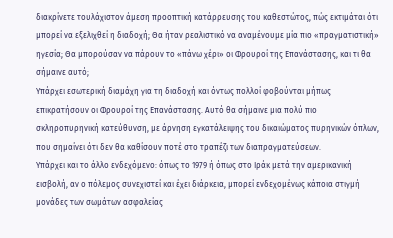διακρίνετε τουλάχιστον άμεση προοπτική κατάρρευσης του καθεστώτος, πώς εκτιμάται ότι μπορεί να εξελιχθεί η διαδοχή; Θα ήταν ρεαλιστικό να αναμένουμε μία πιο «πραγματιστική» ηγεσία; Θα μπορούσαν να πάρουν το «πάνω χέρι» οι Φρουροί της Επανάστασης, και τι θα σήμαινε αυτό;
Υπάρχει εσωτερική διαμάχη για τη διαδοχή και όντως πολλοί φοβούνται μήπως επικρατήσουν οι Φρουροί της Επανάστασης. Αυτό θα σήμαινε μια πολύ πιο σκληροπυρηνική κατεύθυνση, με άρνηση εγκατάλειψης του δικαιώματος πυρηνικών όπλων, που σημαίνει ότι δεν θα καθίσουν ποτέ στο τραπέζι των διαπραγματεύσεων.
Υπάρχει και το άλλο ενδεχόμενο: όπως το 1979 ή όπως στο Ιράκ μετά την αμερικανική εισβολή, αν ο πόλεμος συνεχιστεί και έχει διάρκεια, μπορεί ενδεχομένως κάποια στιγμή μονάδες των σωμάτων ασφαλείας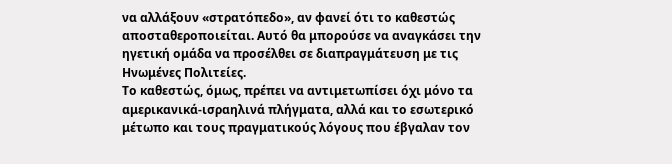να αλλάξουν «στρατόπεδο», αν φανεί ότι το καθεστώς αποσταθεροποιείται. Αυτό θα μπορούσε να αναγκάσει την ηγετική ομάδα να προσέλθει σε διαπραγμάτευση με τις Ηνωμένες Πολιτείες.
Το καθεστώς, όμως, πρέπει να αντιμετωπίσει όχι μόνο τα αμερικανικά-ισραηλινά πλήγματα, αλλά και το εσωτερικό μέτωπο και τους πραγματικούς λόγους που έβγαλαν τον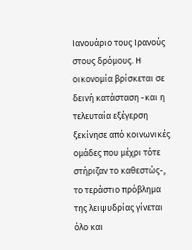Ιανουάριο τους Ιρανούς στους δρόμους. Η οικονομία βρίσκεται σε δεινή κατάσταση -και η τελευταία εξέγερση ξεκίνησε από κοινωνικές ομάδες που μέχρι τότε στήριζαν το καθεστώς-, το τεράστιο πρόβλημα της λειψυδρίας γίνεται όλο και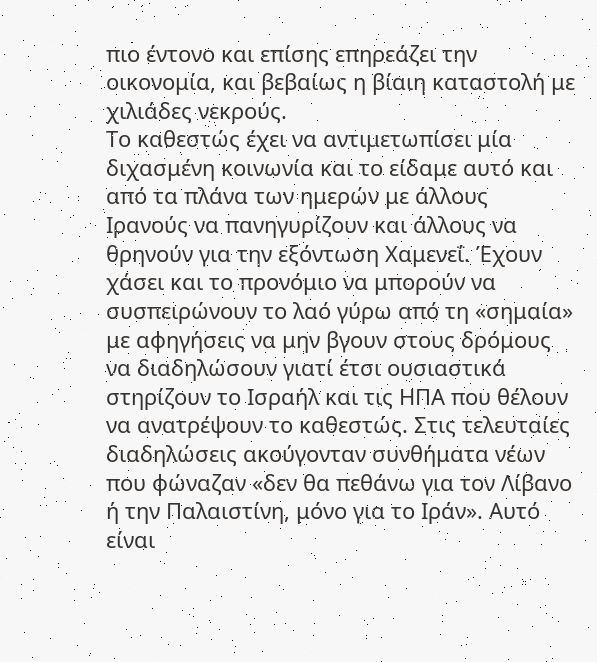πιο έντονο και επίσης επηρεάζει την οικονομία, και βεβαίως η βίαιη καταστολή με χιλιάδες νεκρούς.
Το καθεστώς έχει να αντιμετωπίσει μία διχασμένη κοινωνία και το είδαμε αυτό και από τα πλάνα των ημερών με άλλους Ιρανούς να πανηγυρίζουν και άλλους να θρηνούν για την εξόντωση Χαμενεΐ. Έχουν χάσει και το προνόμιο να μπορούν να συσπειρώνουν το λαό γύρω από τη «σημαία» με αφηγήσεις να μην βγουν στους δρόμους να διαδηλώσουν γιατί έτσι ουσιαστικά στηρίζουν το Ισραήλ και τις ΗΠΑ που θέλουν να ανατρέψουν το καθεστώς. Στις τελευταίες διαδηλώσεις ακούγονταν συνθήματα νέων που φώναζαν «δεν θα πεθάνω για τον Λίβανο ή την Παλαιστίνη, μόνο για το Ιράν». Αυτό είναι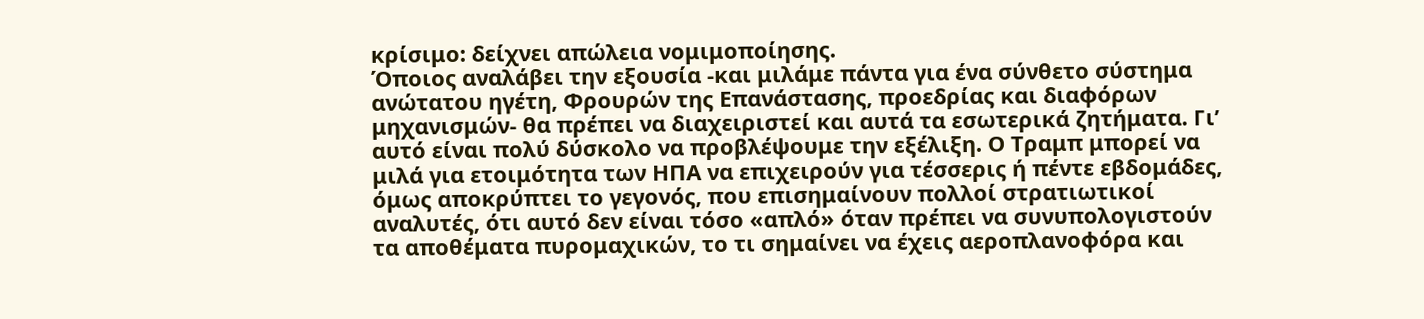κρίσιμο: δείχνει απώλεια νομιμοποίησης.
Όποιος αναλάβει την εξουσία -και μιλάμε πάντα για ένα σύνθετο σύστημα ανώτατου ηγέτη, Φρουρών της Επανάστασης, προεδρίας και διαφόρων μηχανισμών- θα πρέπει να διαχειριστεί και αυτά τα εσωτερικά ζητήματα. Γι’ αυτό είναι πολύ δύσκολο να προβλέψουμε την εξέλιξη. Ο Τραμπ μπορεί να μιλά για ετοιμότητα των ΗΠΑ να επιχειρούν για τέσσερις ή πέντε εβδομάδες, όμως αποκρύπτει το γεγονός, που επισημαίνουν πολλοί στρατιωτικοί αναλυτές, ότι αυτό δεν είναι τόσο «απλό» όταν πρέπει να συνυπολογιστούν τα αποθέματα πυρομαχικών, το τι σημαίνει να έχεις αεροπλανοφόρα και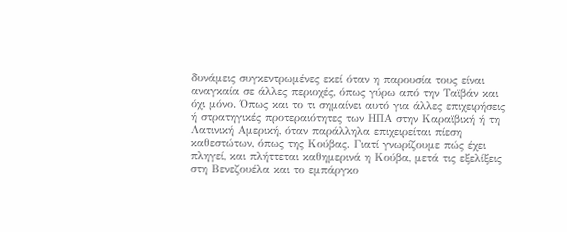δυνάμεις συγκεντρωμένες εκεί όταν η παρουσία τους είναι αναγκαία σε άλλες περιοχές, όπως γύρω από την Ταϊβάν και όχι μόνο. Όπως και το τι σημαίνει αυτό για άλλες επιχειρήσεις ή στρατηγικές προτεραιότητες των ΗΠΑ στην Καραϊβική ή τη Λατινική Αμερική, όταν παράλληλα επιχειρείται πίεση καθεστώτων, όπως της Κούβας. Γιατί γνωρίζουμε πώς έχει πληγεί, και πλήττεται καθημερινά η Κούβα, μετά τις εξελίξεις στη Βενεζουέλα και το εμπάργκο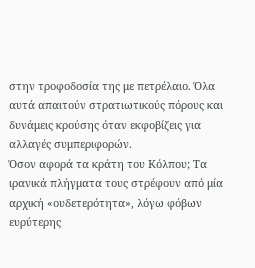στην τροφοδοσία της με πετρέλαιο. Όλα αυτά απαιτούν στρατιωτικούς πόρους και δυνάμεις κρούσης όταν εκφοβίζεις για αλλαγές συμπεριφορών.
Όσον αφορά τα κράτη του Κόλπου; Τα ιρανικά πλήγματα τους στρέφουν από μία αρχική «ουδετερότητα», λόγω φόβων ευρύτερης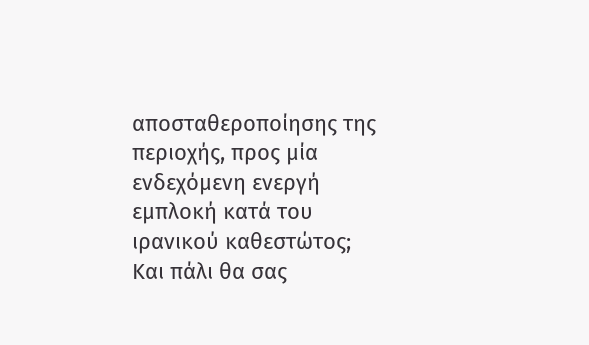αποσταθεροποίησης της περιοχής, προς μία ενδεχόμενη ενεργή εμπλοκή κατά του ιρανικού καθεστώτος;
Και πάλι θα σας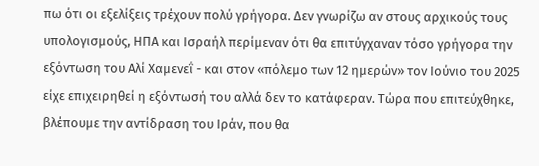πω ότι οι εξελίξεις τρέχουν πολύ γρήγορα. Δεν γνωρίζω αν στους αρχικούς τους υπολογισμούς, ΗΠΑ και Ισραήλ περίμεναν ότι θα επιτύγχαναν τόσο γρήγορα την εξόντωση του Αλί Χαμενεΐ - και στον «πόλεμο των 12 ημερών» τον Ιούνιο του 2025 είχε επιχειρηθεί η εξόντωσή του αλλά δεν το κατάφεραν. Τώρα που επιτεύχθηκε, βλέπουμε την αντίδραση του Ιράν, που θα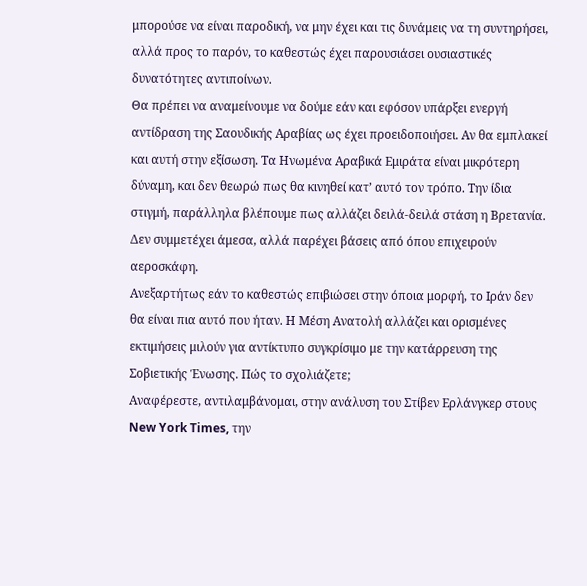μπορούσε να είναι παροδική, να μην έχει και τις δυνάμεις να τη συντηρήσει, αλλά προς το παρόν, το καθεστώς έχει παρουσιάσει ουσιαστικές δυνατότητες αντιποίνων.
Θα πρέπει να αναμείνουμε να δούμε εάν και εφόσον υπάρξει ενεργή αντίδραση της Σαουδικής Αραβίας ως έχει προειδοποιήσει. Αν θα εμπλακεί και αυτή στην εξίσωση. Τα Ηνωμένα Αραβικά Εμιράτα είναι μικρότερη δύναμη, και δεν θεωρώ πως θα κινηθεί κατ’ αυτό τον τρόπο. Την ίδια στιγμή, παράλληλα βλέπουμε πως αλλάζει δειλά-δειλά στάση η Βρετανία. Δεν συμμετέχει άμεσα, αλλά παρέχει βάσεις από όπου επιχειρούν αεροσκάφη.
Ανεξαρτήτως εάν το καθεστώς επιβιώσει στην όποια μορφή, το Ιράν δεν θα είναι πια αυτό που ήταν. Η Μέση Ανατολή αλλάζει και ορισμένες εκτιμήσεις μιλούν για αντίκτυπο συγκρίσιμο με την κατάρρευση της Σοβιετικής Ένωσης. Πώς το σχολιάζετε;
Αναφέρεστε, αντιλαμβάνομαι, στην ανάλυση του Στίβεν Ερλάνγκερ στους New York Times, την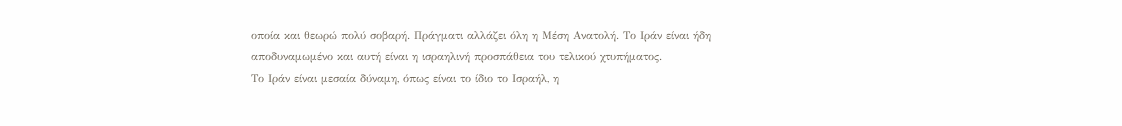οποία και θεωρώ πολύ σοβαρή. Πράγματι αλλάζει όλη η Μέση Ανατολή. Το Ιράν είναι ήδη αποδυναμωμένο και αυτή είναι η ισραηλινή προσπάθεια του τελικού χτυπήματος.
Το Ιράν είναι μεσαία δύναμη, όπως είναι το ίδιο το Ισραήλ, η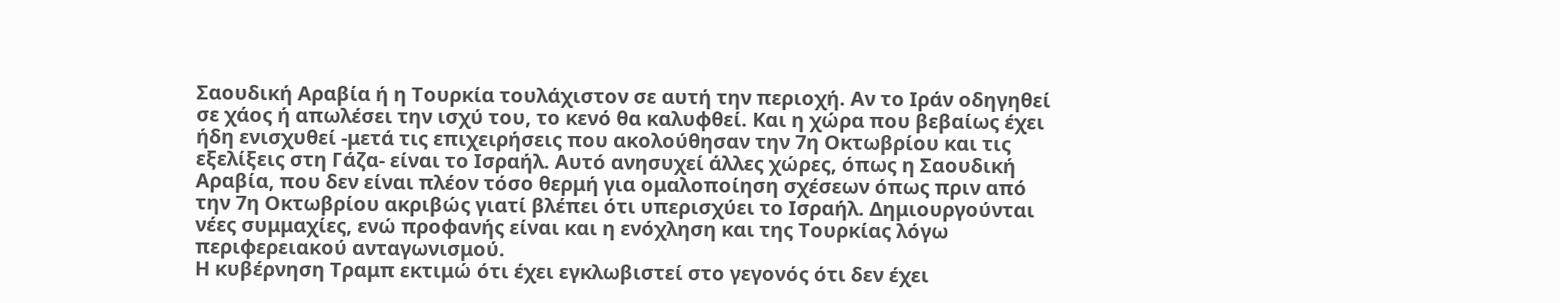Σαουδική Αραβία ή η Τουρκία τουλάχιστον σε αυτή την περιοχή. Αν το Ιράν οδηγηθεί σε χάος ή απωλέσει την ισχύ του, το κενό θα καλυφθεί. Και η χώρα που βεβαίως έχει ήδη ενισχυθεί -μετά τις επιχειρήσεις που ακολούθησαν την 7η Οκτωβρίου και τις εξελίξεις στη Γάζα- είναι το Ισραήλ. Αυτό ανησυχεί άλλες χώρες, όπως η Σαουδική Αραβία, που δεν είναι πλέον τόσο θερμή για ομαλοποίηση σχέσεων όπως πριν από την 7η Οκτωβρίου ακριβώς γιατί βλέπει ότι υπερισχύει το Ισραήλ. Δημιουργούνται νέες συμμαχίες, ενώ προφανής είναι και η ενόχληση και της Τουρκίας λόγω περιφερειακού ανταγωνισμού.
Η κυβέρνηση Τραμπ εκτιμώ ότι έχει εγκλωβιστεί στο γεγονός ότι δεν έχει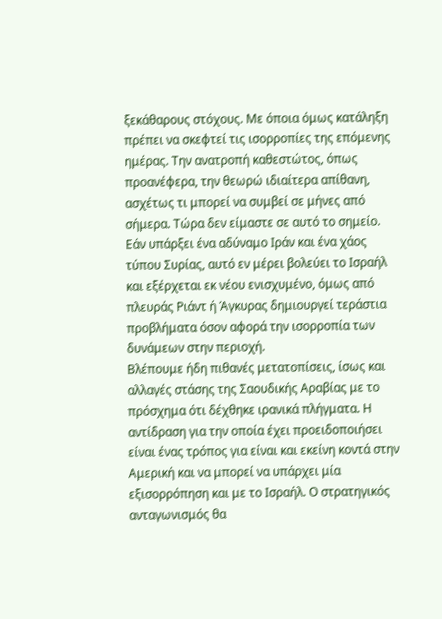ξεκάθαρους στόχους. Με όποια όμως κατάληξη πρέπει να σκεφτεί τις ισορροπίες της επόμενης ημέρας. Την ανατροπή καθεστώτος, όπως προανέφερα, την θεωρώ ιδιαίτερα απίθανη, ασχέτως τι μπορεί να συμβεί σε μήνες από σήμερα. Τώρα δεν είμαστε σε αυτό το σημείο. Εάν υπάρξει ένα αδύναμο Ιράν και ένα χάος τύπου Συρίας, αυτό εν μέρει βολεύει το Ισραήλ και εξέρχεται εκ νέου ενισχυμένο, όμως από πλευράς Ριάντ ή Άγκυρας δημιουργεί τεράστια προβλήματα όσον αφορά την ισορροπία των δυνάμεων στην περιοχή.
Βλέπουμε ήδη πιθανές μετατοπίσεις, ίσως και αλλαγές στάσης της Σαουδικής Αραβίας με το πρόσχημα ότι δέχθηκε ιρανικά πλήγματα. Η αντίδραση για την οποία έχει προειδοποιήσει είναι ένας τρόπος για είναι και εκείνη κοντά στην Αμερική και να μπορεί να υπάρχει μία εξισορρόπηση και με το Ισραήλ. Ο στρατηγικός ανταγωνισμός θα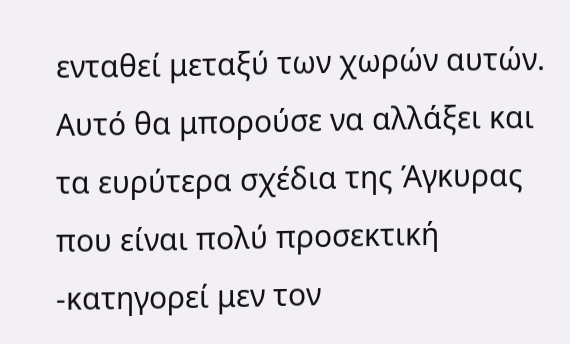ενταθεί μεταξύ των χωρών αυτών. Αυτό θα μπορούσε να αλλάξει και τα ευρύτερα σχέδια της Άγκυρας που είναι πολύ προσεκτική -κατηγορεί μεν τον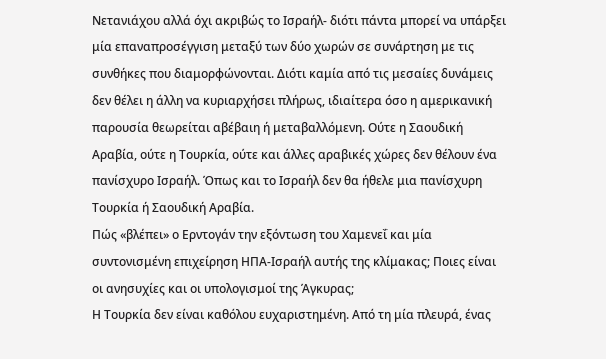Νετανιάχου αλλά όχι ακριβώς το Ισραήλ- διότι πάντα μπορεί να υπάρξει μία επαναπροσέγγιση μεταξύ των δύο χωρών σε συνάρτηση με τις συνθήκες που διαμορφώνονται. Διότι καμία από τις μεσαίες δυνάμεις δεν θέλει η άλλη να κυριαρχήσει πλήρως, ιδιαίτερα όσο η αμερικανική παρουσία θεωρείται αβέβαιη ή μεταβαλλόμενη. Ούτε η Σαουδική Αραβία, ούτε η Τουρκία, ούτε και άλλες αραβικές χώρες δεν θέλουν ένα πανίσχυρο Ισραήλ. Όπως και το Ισραήλ δεν θα ήθελε μια πανίσχυρη Τουρκία ή Σαουδική Αραβία.
Πώς «βλέπει» ο Ερντογάν την εξόντωση του Χαμενεΐ και μία συντονισμένη επιχείρηση ΗΠΑ-Ισραήλ αυτής της κλίμακας; Ποιες είναι οι ανησυχίες και οι υπολογισμοί της Άγκυρας;
Η Τουρκία δεν είναι καθόλου ευχαριστημένη. Από τη μία πλευρά, ένας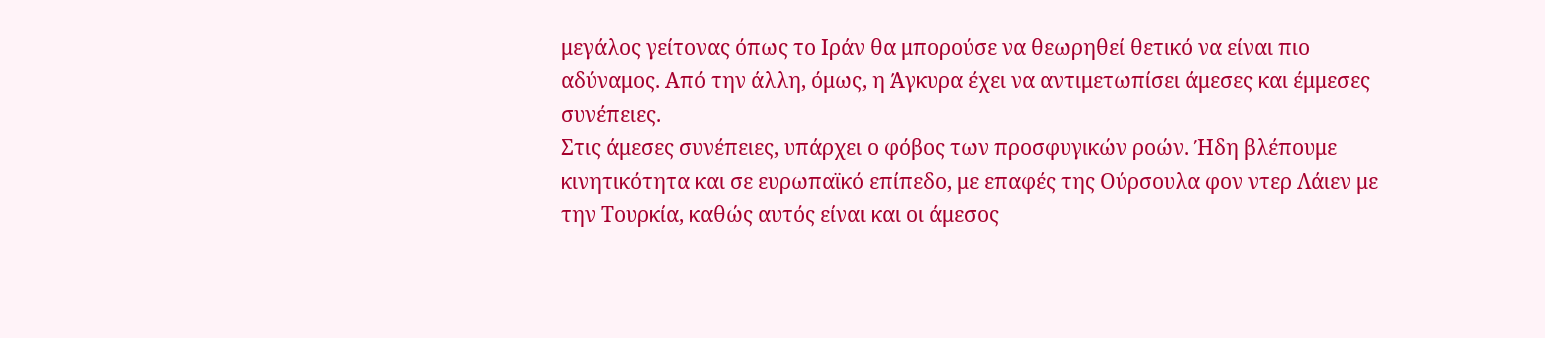μεγάλος γείτονας όπως το Ιράν θα μπορούσε να θεωρηθεί θετικό να είναι πιο αδύναμος. Από την άλλη, όμως, η Άγκυρα έχει να αντιμετωπίσει άμεσες και έμμεσες συνέπειες.
Στις άμεσες συνέπειες, υπάρχει ο φόβος των προσφυγικών ροών. Ήδη βλέπουμε κινητικότητα και σε ευρωπαϊκό επίπεδο, με επαφές της Ούρσουλα φον ντερ Λάιεν με την Τουρκία, καθώς αυτός είναι και οι άμεσος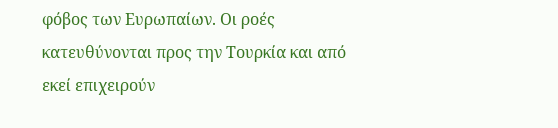φόβος των Ευρωπαίων. Οι ροές κατευθύνονται προς την Τουρκία και από εκεί επιχειρούν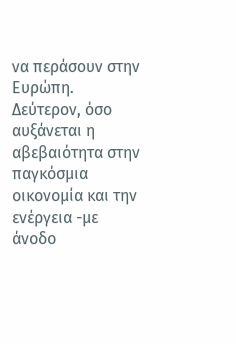να περάσουν στην Ευρώπη. Δεύτερον, όσο αυξάνεται η αβεβαιότητα στην παγκόσμια οικονομία και την ενέργεια -με άνοδο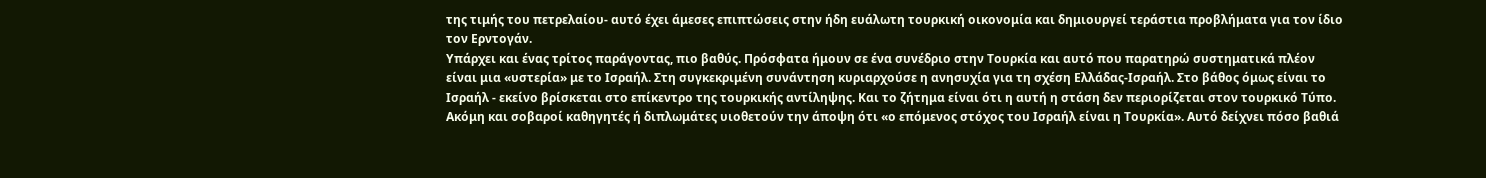της τιμής του πετρελαίου- αυτό έχει άμεσες επιπτώσεις στην ήδη ευάλωτη τουρκική οικονομία και δημιουργεί τεράστια προβλήματα για τον ίδιο τον Ερντογάν.
Υπάρχει και ένας τρίτος παράγοντας, πιο βαθύς. Πρόσφατα ήμουν σε ένα συνέδριο στην Τουρκία και αυτό που παρατηρώ συστηματικά πλέον είναι μια «υστερία» με το Ισραήλ. Στη συγκεκριμένη συνάντηση κυριαρχούσε η ανησυχία για τη σχέση Ελλάδας-Ισραήλ. Στο βάθος όμως είναι το Ισραήλ - εκείνο βρίσκεται στο επίκεντρο της τουρκικής αντίληψης. Και το ζήτημα είναι ότι η αυτή η στάση δεν περιορίζεται στον τουρκικό Τύπο. Ακόμη και σοβαροί καθηγητές ή διπλωμάτες υιοθετούν την άποψη ότι «ο επόμενος στόχος του Ισραήλ είναι η Τουρκία». Αυτό δείχνει πόσο βαθιά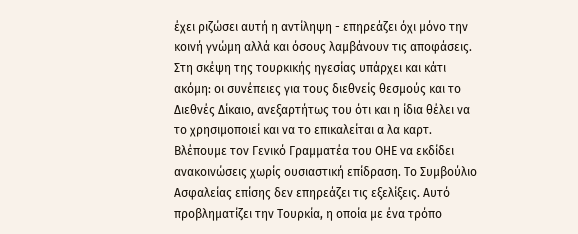έχει ριζώσει αυτή η αντίληψη - επηρεάζει όχι μόνο την κοινή γνώμη αλλά και όσους λαμβάνουν τις αποφάσεις.
Στη σκέψη της τουρκικής ηγεσίας υπάρχει και κάτι ακόμη: οι συνέπειες για τους διεθνείς θεσμούς και το Διεθνές Δίκαιο, ανεξαρτήτως του ότι και η ίδια θέλει να το χρησιμοποιεί και να το επικαλείται α λα καρτ. Βλέπουμε τον Γενικό Γραμματέα του ΟΗΕ να εκδίδει ανακοινώσεις χωρίς ουσιαστική επίδραση. Το Συμβούλιο Ασφαλείας επίσης δεν επηρεάζει τις εξελίξεις. Αυτό προβληματίζει την Τουρκία, η οποία με ένα τρόπο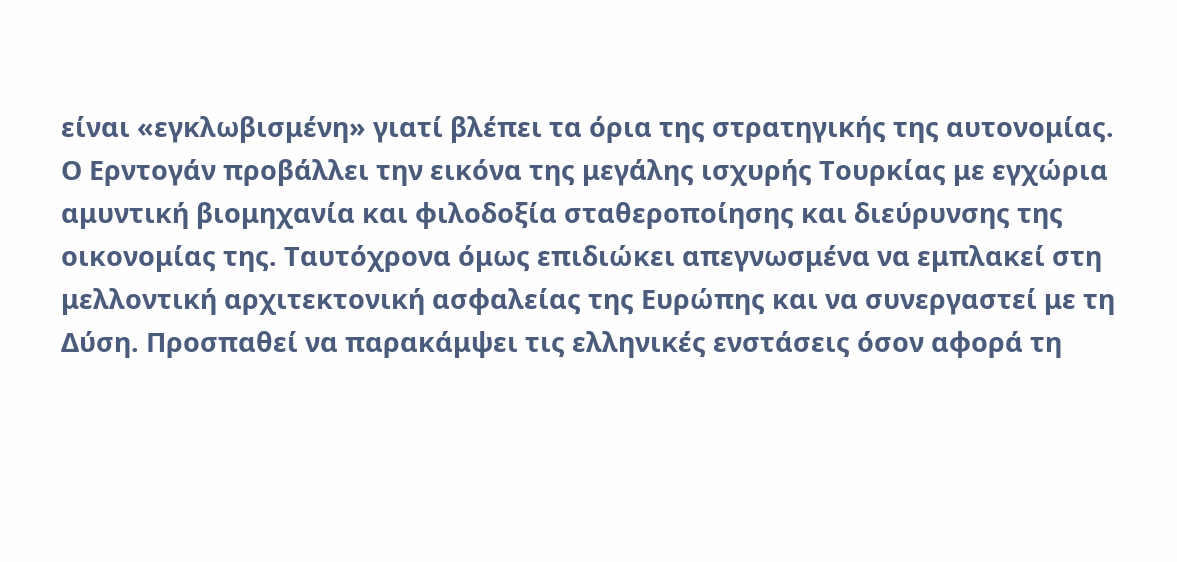είναι «εγκλωβισμένη» γιατί βλέπει τα όρια της στρατηγικής της αυτονομίας.
Ο Ερντογάν προβάλλει την εικόνα της μεγάλης ισχυρής Τουρκίας με εγχώρια αμυντική βιομηχανία και φιλοδοξία σταθεροποίησης και διεύρυνσης της οικονομίας της. Ταυτόχρονα όμως επιδιώκει απεγνωσμένα να εμπλακεί στη μελλοντική αρχιτεκτονική ασφαλείας της Ευρώπης και να συνεργαστεί με τη Δύση. Προσπαθεί να παρακάμψει τις ελληνικές ενστάσεις όσον αφορά τη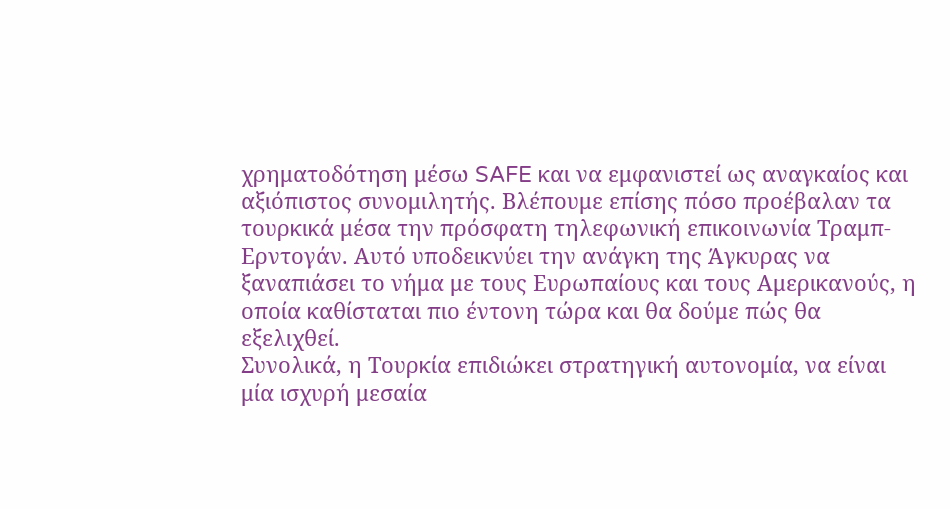χρηματοδότηση μέσω SAFE και να εμφανιστεί ως αναγκαίος και αξιόπιστος συνομιλητής. Βλέπουμε επίσης πόσο προέβαλαν τα τουρκικά μέσα την πρόσφατη τηλεφωνική επικοινωνία Τραμπ-Ερντογάν. Αυτό υποδεικνύει την ανάγκη της Άγκυρας να ξαναπιάσει το νήμα με τους Ευρωπαίους και τους Αμερικανούς, η οποία καθίσταται πιο έντονη τώρα και θα δούμε πώς θα εξελιχθεί.
Συνολικά, η Τουρκία επιδιώκει στρατηγική αυτονομία, να είναι μία ισχυρή μεσαία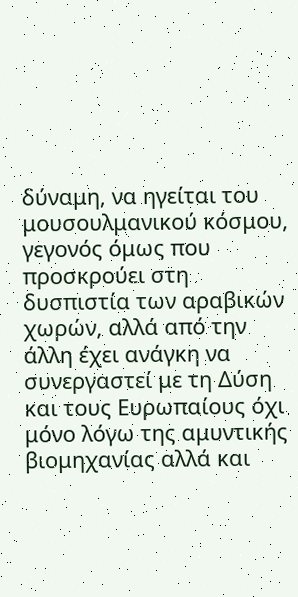δύναμη, να ηγείται του μουσουλμανικού κόσμου, γεγονός όμως που προσκρούει στη δυσπιστία των αραβικών χωρών, αλλά από την άλλη έχει ανάγκη να συνεργαστεί με τη Δύση και τους Ευρωπαίους όχι μόνο λόγω της αμυντικής βιομηχανίας αλλά και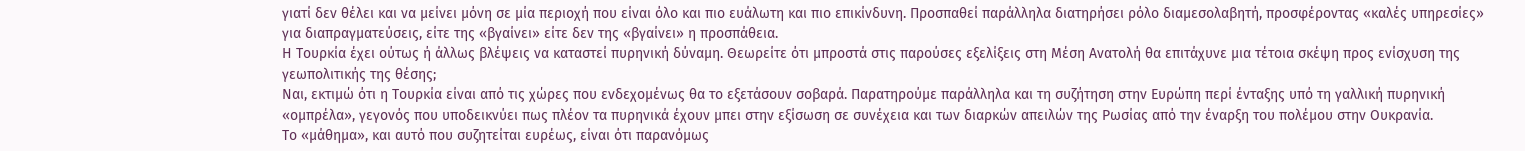γιατί δεν θέλει και να μείνει μόνη σε μία περιοχή που είναι όλο και πιο ευάλωτη και πιο επικίνδυνη. Προσπαθεί παράλληλα διατηρήσει ρόλο διαμεσολαβητή, προσφέροντας «καλές υπηρεσίες» για διαπραγματεύσεις, είτε της «βγαίνει» είτε δεν της «βγαίνει» η προσπάθεια.
Η Τουρκία έχει ούτως ή άλλως βλέψεις να καταστεί πυρηνική δύναμη. Θεωρείτε ότι μπροστά στις παρούσες εξελίξεις στη Μέση Ανατολή θα επιτάχυνε μια τέτοια σκέψη προς ενίσχυση της γεωπολιτικής της θέσης;
Ναι, εκτιμώ ότι η Τουρκία είναι από τις χώρες που ενδεχομένως θα το εξετάσουν σοβαρά. Παρατηρούμε παράλληλα και τη συζήτηση στην Ευρώπη περί ένταξης υπό τη γαλλική πυρηνική «ομπρέλα», γεγονός που υποδεικνύει πως πλέον τα πυρηνικά έχουν μπει στην εξίσωση σε συνέχεια και των διαρκών απειλών της Ρωσίας από την έναρξη του πολέμου στην Ουκρανία.
Το «μάθημα», και αυτό που συζητείται ευρέως, είναι ότι παρανόμως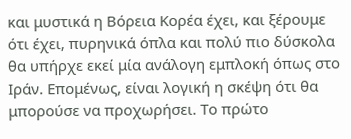και μυστικά η Βόρεια Κορέα έχει, και ξέρουμε ότι έχει, πυρηνικά όπλα και πολύ πιο δύσκολα θα υπήρχε εκεί μία ανάλογη εμπλοκή όπως στο Ιράν. Επομένως, είναι λογική η σκέψη ότι θα μπορούσε να προχωρήσει. Το πρώτο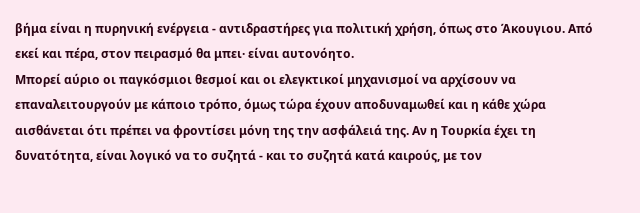βήμα είναι η πυρηνική ενέργεια - αντιδραστήρες για πολιτική χρήση, όπως στο Άκουγιου. Από εκεί και πέρα, στον πειρασμό θα μπει· είναι αυτονόητο.
Μπορεί αύριο οι παγκόσμιοι θεσμοί και οι ελεγκτικοί μηχανισμοί να αρχίσουν να επαναλειτουργούν με κάποιο τρόπο, όμως τώρα έχουν αποδυναμωθεί και η κάθε χώρα αισθάνεται ότι πρέπει να φροντίσει μόνη της την ασφάλειά της. Αν η Τουρκία έχει τη δυνατότητα, είναι λογικό να το συζητά - και το συζητά κατά καιρούς, με τον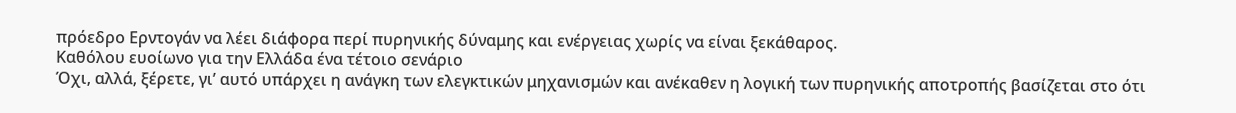πρόεδρο Ερντογάν να λέει διάφορα περί πυρηνικής δύναμης και ενέργειας χωρίς να είναι ξεκάθαρος.
Καθόλου ευοίωνο για την Ελλάδα ένα τέτοιο σενάριο
Όχι, αλλά, ξέρετε, γι’ αυτό υπάρχει η ανάγκη των ελεγκτικών μηχανισμών και ανέκαθεν η λογική των πυρηνικής αποτροπής βασίζεται στο ότι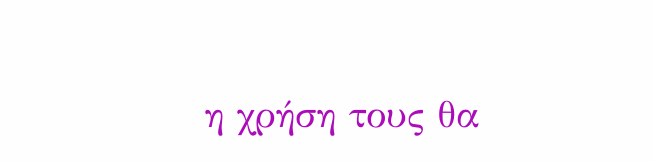η χρήση τους θα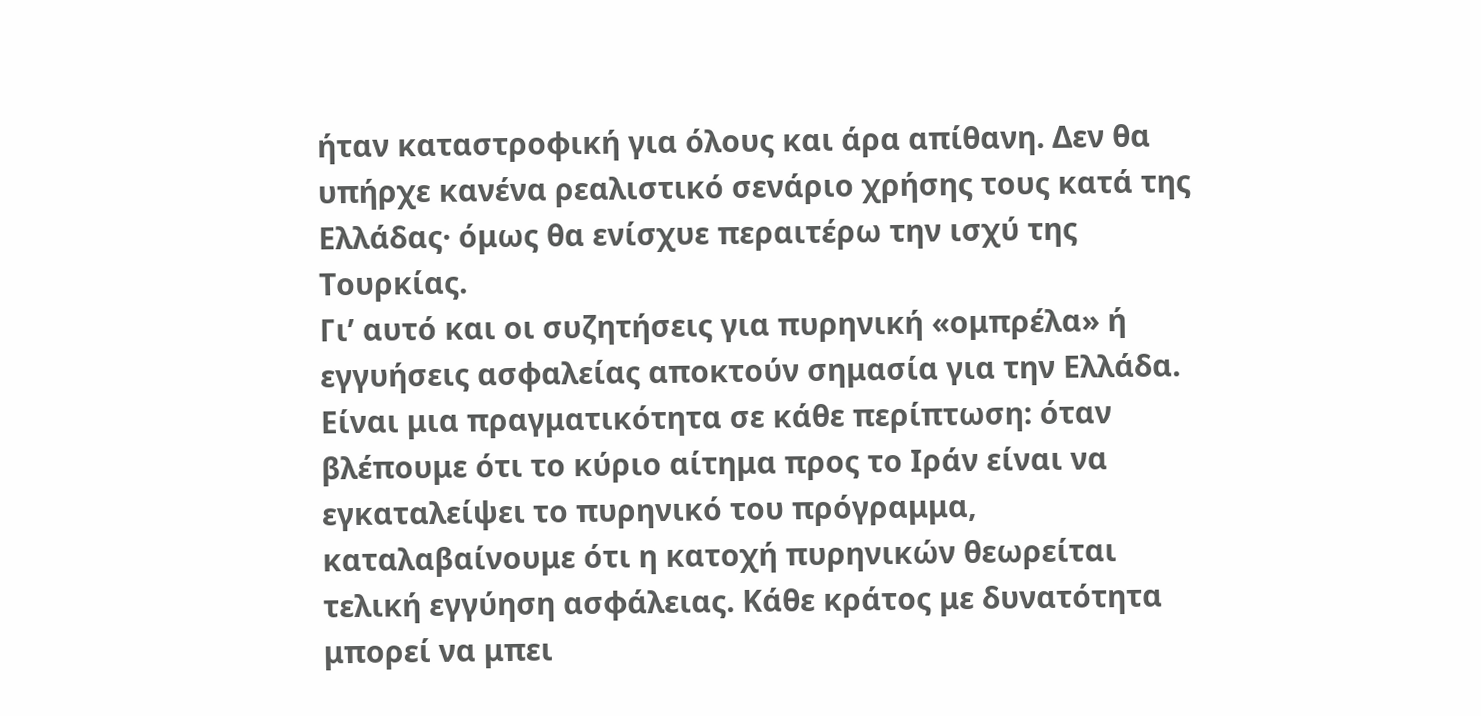ήταν καταστροφική για όλους και άρα απίθανη. Δεν θα υπήρχε κανένα ρεαλιστικό σενάριο χρήσης τους κατά της Ελλάδας· όμως θα ενίσχυε περαιτέρω την ισχύ της Τουρκίας.
Γι’ αυτό και οι συζητήσεις για πυρηνική «ομπρέλα» ή εγγυήσεις ασφαλείας αποκτούν σημασία για την Ελλάδα. Είναι μια πραγματικότητα σε κάθε περίπτωση: όταν βλέπουμε ότι το κύριο αίτημα προς το Ιράν είναι να εγκαταλείψει το πυρηνικό του πρόγραμμα, καταλαβαίνουμε ότι η κατοχή πυρηνικών θεωρείται τελική εγγύηση ασφάλειας. Κάθε κράτος με δυνατότητα μπορεί να μπει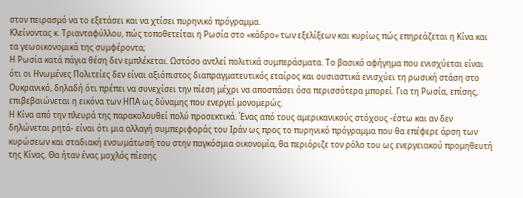στον πειρασμό να το εξετάσει και να χτίσει πυρηνικό πρόγραμμα.
Κλείνοντας κ. Τριανταφύλλου, πώς τοποθετείται η Ρωσία στο «κάδρο» των εξελίξεων και κυρίως πώς επηρεάζεται η Κίνα και τα γεωοικονομικά της συμφέροντα;
Η Ρωσία κατά πάγια θέση δεν εμπλέκεται. Ωστόσο αντλεί πολιτικά συμπεράσματα. Το βασικό αφήγημα που ενισχύεται είναι ότι οι Ηνωμένες Πολιτείες δεν είναι αξιόπιστος διαπραγματευτικός εταίρος και ουσιαστικά ενισχύει τη ρωσική στάση στο Ουκρανικό, δηλαδή ότι πρέπει να συνεχίσει την πίεση μέχρι να αποσπάσει όσα περισσότερα μπορεί. Για τη Ρωσία, επίσης, επιβεβαιώνεται η εικόνα των ΗΠΑ ως δύναμης που ενεργεί μονομερώς.
Η Κίνα από την πλευρά της παρακολουθεί πολύ προσεκτικά. Ένας από τους αμερικανικούς στόχους -έστω και αν δεν δηλώνεται ρητά- είναι ότι μια αλλαγή συμπεριφοράς του Ιράν ως προς το πυρηνικό πρόγραμμα που θα επέφερε άρση των κυρώσεων και σταδιακή ενσωμάτωσή του στην παγκόσμια οικονομία, θα περιόριζε τον ρόλο του ως ενεργειακού προμηθευτή της Κίνας. Θα ήταν ένας μοχλός πίεσης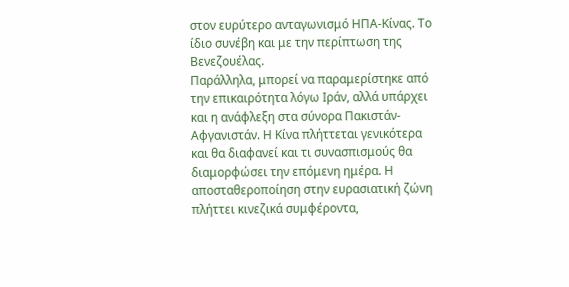στον ευρύτερο ανταγωνισμό ΗΠΑ-Κίνας. Το ίδιο συνέβη και με την περίπτωση της Βενεζουέλας.
Παράλληλα, μπορεί να παραμερίστηκε από την επικαιρότητα λόγω Ιράν, αλλά υπάρχει και η ανάφλεξη στα σύνορα Πακιστάν-Αφγανιστάν. Η Κίνα πλήττεται γενικότερα και θα διαφανεί και τι συνασπισμούς θα διαμορφώσει την επόμενη ημέρα. Η αποσταθεροποίηση στην ευρασιατική ζώνη πλήττει κινεζικά συμφέροντα,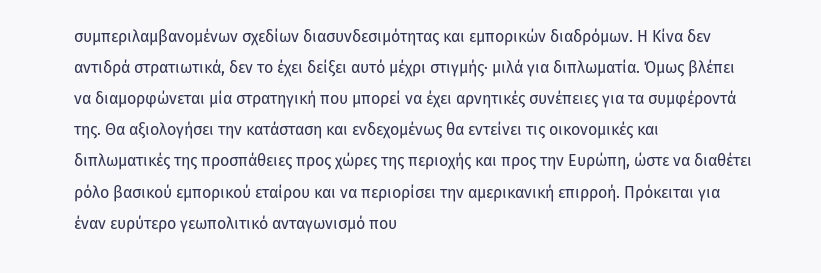συμπεριλαμβανομένων σχεδίων διασυνδεσιμότητας και εμπορικών διαδρόμων. Η Κίνα δεν αντιδρά στρατιωτικά, δεν το έχει δείξει αυτό μέχρι στιγμής· μιλά για διπλωματία. Όμως βλέπει να διαμορφώνεται μία στρατηγική που μπορεί να έχει αρνητικές συνέπειες για τα συμφέροντά της. Θα αξιολογήσει την κατάσταση και ενδεχομένως θα εντείνει τις οικονομικές και διπλωματικές της προσπάθειες προς χώρες της περιοχής και προς την Ευρώπη, ώστε να διαθέτει ρόλο βασικού εμπορικού εταίρου και να περιορίσει την αμερικανική επιρροή. Πρόκειται για έναν ευρύτερο γεωπολιτικό ανταγωνισμό που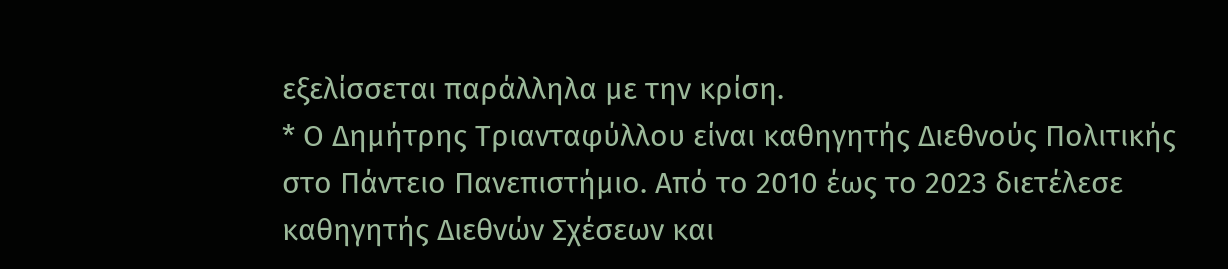εξελίσσεται παράλληλα με την κρίση.
* Ο Δημήτρης Τριανταφύλλου είναι καθηγητής Διεθνούς Πολιτικής στο Πάντειο Πανεπιστήμιο. Από το 2010 έως το 2023 διετέλεσε καθηγητής Διεθνών Σχέσεων και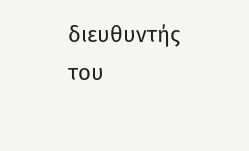διευθυντής του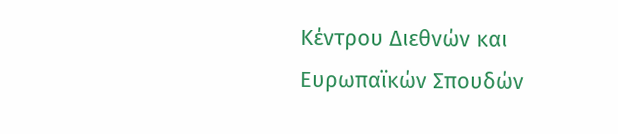Κέντρου Διεθνών και Ευρωπαϊκών Σπουδών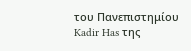του Πανεπιστημίου Kadir Has της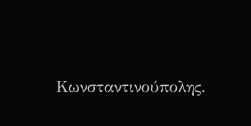Κωνσταντινούπολης.